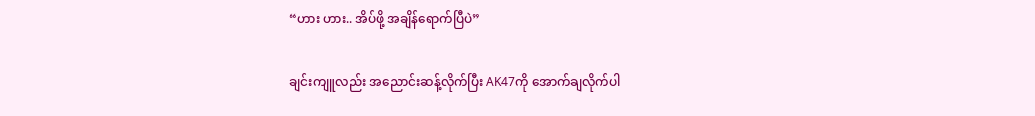“ဟား ဟား.. အိပ်ဖို့ အချိန်ရောက်ပြီပဲ”

ချင်းကျူလည်း အညောင်းဆန့်လိုက်ပြီး AK47ကို အောက်ချလိုက်ပါ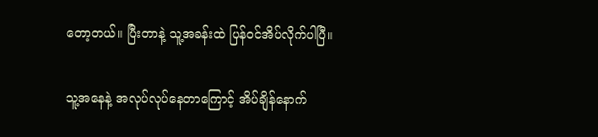တော့တယ်။ ပြီးတာနဲ့ သူ့အခန်းထဲ ပြန်ဝင်အိပ်လိုက်ပါပြီ။

သူ့အနေနဲ့ အလုပ်လုပ်နေတာကြောင့် အိပ်ချိန်နောက်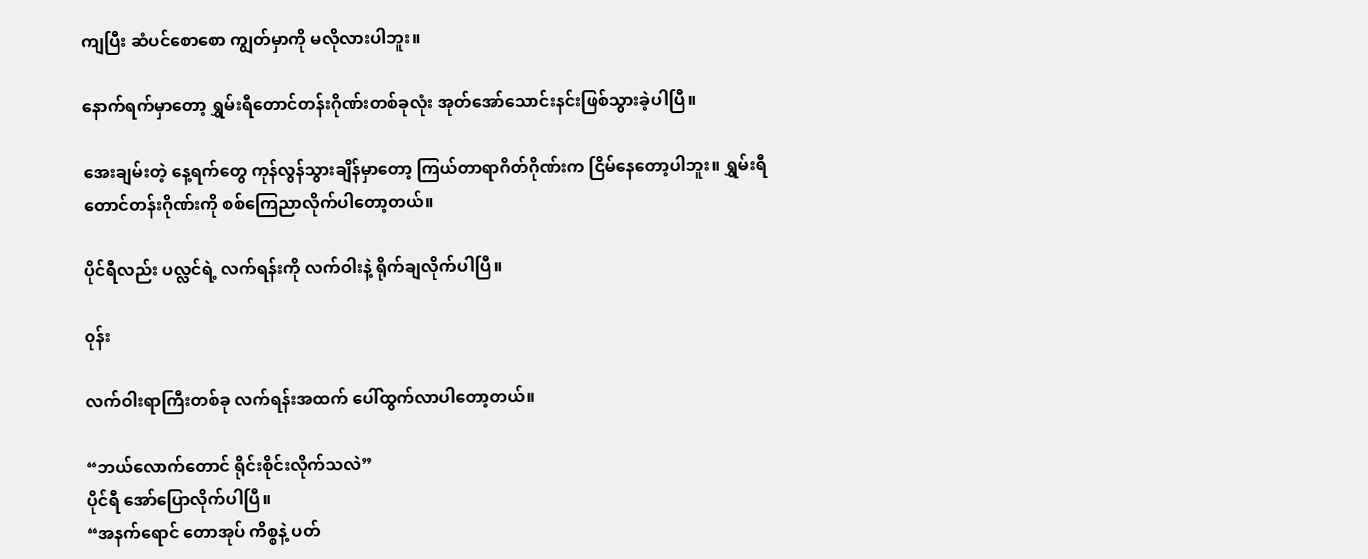ကျပြီး ဆံပင်စောစော ကျွတ်မှာကို မလိုလားပါဘူး။

နောက်ရက်မှာတော့ ရွှမ်းရီတောင်တန်းဂိုဏ်းတစ်ခုလုံး အုတ်အော်သောင်းနင်းဖြစ်သွားခဲ့ပါပြီ။

အေးချမ်းတဲ့ နေ့ရက်တွေ ကုန်လွန်သွားချိန်မှာတော့ ကြယ်တာရာဂိတ်ဂိုဏ်းက ငြိမ်နေတော့ပါဘူး။ ရွှမ်းရီတောင်တန်းဂိုဏ်းကို စစ်ကြေညာလိုက်ပါတော့တယ်။

ပိုင်ရီလည်း ပလ္လင်ရဲ့ လက်ရန်းကို လက်ဝါးနဲ့ ရိုက်ချလိုက်ပါပြီ။

၀ုန်း

လက်ဝါးရာကြီးတစ်ခု လက်ရန်းအထက် ပေါ်ထွက်လာပါတော့တယ်။

“ဘယ်လောက်တောင် ရိုင်းစိုင်းလိုက်သလဲ”
ပိုင်ရီ အော်ပြောလိုက်ပါပြီ။
“အနက်ရောင် တောအုပ် ကိစ္စနဲ့ ပတ်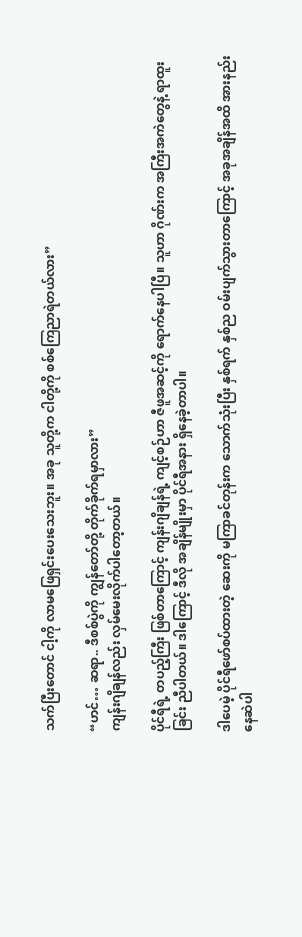သက်ပြီးတောင် ငါ့ကို လာမဖြေရှင်းပေးသေးဘူး။ အခု သူတို့က ငါတို့ကို စစ်ကြေညာရဲတယ်လား”

“ဟင်… ဆရာ.. ဒီစစ်ပွဲကို ကျွန်တော်တို့ တိုက်ခိုက်ရမှာလား”
ကျန်းဂျိချန်လည်း လှမ်မေးလိုက်ပါတော့တယ်။

ပိုင်ရီရဲ့ တပည့်ကြီး ဖြစ်တာကြောင့် ကျန်းဂျိချန်ရဲ့ ကျင့်စဉ်ဟာ ဇီဖူအဆင့်ကို ရောက်နေပါပြီ။ သူဟာ ဂိုဏ်းက အကြီးအကဲတွေနဲ့ ရာထူးခြင်း ညီပါတယ်။ ဒါကြောင့် ဒီလို အချိန်မျိုးမှာ ပိုင်ရီအနား ရှိနေခဲ့တာပါ။

ဒါပေမဲ့ ပိုင်ရီဖော်စပ်ထားတဲ့ ဆေးကို မကြာခင်တုန်းက သောက်သုံးပြီး နှစ်ရက် နှစ်ည ဝမ်းပျက်သွားတာကြောင့် အခုအချိန်အထိ အားနည်းနေဆဲပါ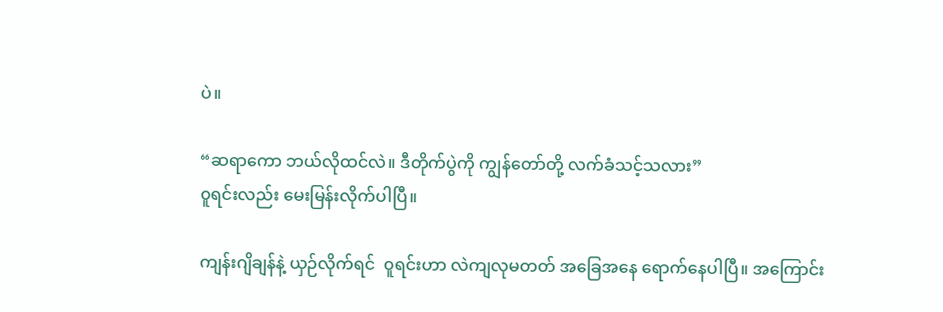ပဲ။

“ဆရာကော ဘယ်လိုထင်လဲ။ ဒီတိုက်ပွဲကို ကျွန်တော်တို့ လက်ခံသင့်သလား”
၀ူရင်းလည်း မေးမြန်းလိုက်ပါပြီ။

ကျန်းဂျိချန်နဲ့ ယှဉ်လိုက်ရင်  ၀ူရင်းဟာ လဲကျလုမတတ် အခြေအနေ ရောက်နေပါပြီ။ အကြောင်း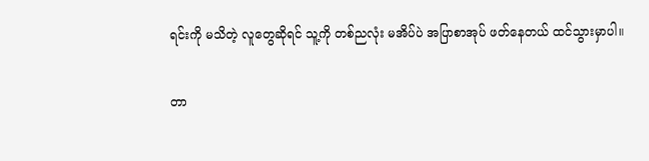ရင်းကို မသိတဲ့ လူတွေဆိုရင် သူ့ကို တစ်ညလုံး မအိပ်ပဲ အပြာစာအုပ် ဖတ်နေတယ် ထင်သွားမှာပါ။

တာ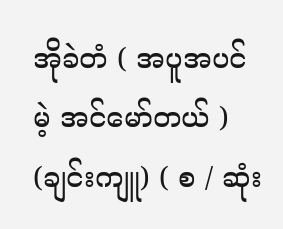အိုခဲတံ ( အပူအပင်မဲ့ အင်မော်တယ် ) (ချင်းကျူ) ( စ / ဆုံး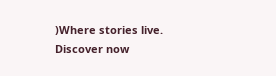)Where stories live. Discover now